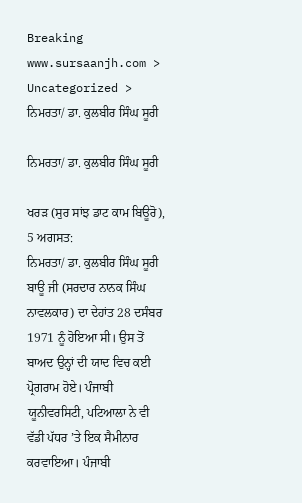Breaking
www.sursaanjh.com > Uncategorized > ਨਿਮਰਤਾ/ ਡਾ. ਕੁਲਬੀਰ ਸਿੰਘ ਸੂਰੀ

ਨਿਮਰਤਾ/ ਡਾ. ਕੁਲਬੀਰ ਸਿੰਘ ਸੂਰੀ

ਖਰੜ (ਸੁਰ ਸਾਂਝ ਡਾਟ ਕਾਮ ਬਿਊਰੋ), 5 ਅਗਸਤ:
ਨਿਮਰਤਾ/ ਡਾ. ਕੁਲਬੀਰ ਸਿੰਘ ਸੂਰੀ
ਬਾਊ ਜੀ (ਸਰਦਾਰ ਨਾਨਕ ਸਿੰਘ ਨਾਵਲਕਾਰ) ਦਾ ਦੇਹਾਂਤ 28 ਦਸੰਬਰ 1971 ਨੂੰ ਹੋਇਆ ਸੀ। ਉਸ ਤੋਂ ਬਾਅਦ ਉਨ੍ਹਾਂ ਦੀ ਯਾਦ ਵਿਚ ਕਈ ਪ੍ਰੋਗਰਾਮ ਹੋਏ। ਪੰਜਾਬੀ ਯੂਨੀਵਰਸਿਟੀ, ਪਟਿਆਲਾ ਨੇ ਵੀ ਵੱਡੀ ਪੱਧਰ ’ਤੇ ਇਕ ਸੈਮੀਨਾਰ ਕਰਵਾਇਆ। ਪੰਜਾਬੀ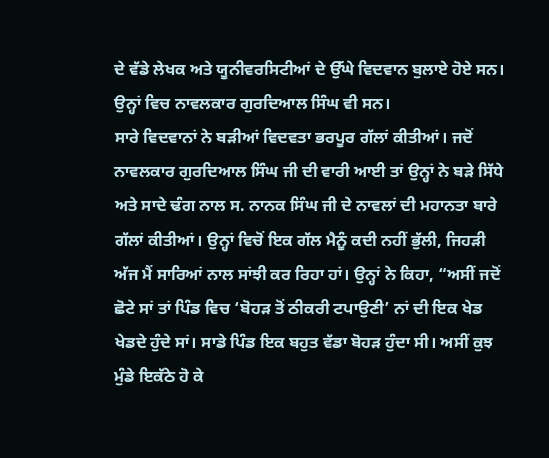ਦੇ ਵੱਡੇ ਲੇਖਕ ਅਤੇ ਯੂਨੀਵਰਸਿਟੀਆਂ ਦੇ ਉੱਘੇ ਵਿਦਵਾਨ ਬੁਲਾਏ ਹੋਏ ਸਨ। ਉਨ੍ਹਾਂ ਵਿਚ ਨਾਵਲਕਾਰ ਗੁਰਦਿਆਲ ਸਿੰਘ ਵੀ ਸਨ।
ਸਾਰੇ ਵਿਦਵਾਨਾਂ ਨੇ ਬੜੀਆਂ ਵਿਦਵਤਾ ਭਰਪੂਰ ਗੱਲਾਂ ਕੀਤੀਆਂ। ਜਦੋਂ ਨਾਵਲਕਾਰ ਗੁਰਦਿਆਲ ਸਿੰਘ ਜੀ ਦੀ ਵਾਰੀ ਆਈ ਤਾਂ ਉਨ੍ਹਾਂ ਨੇ ਬੜੇ ਸਿੱਧੇ ਅਤੇ ਸਾਦੇ ਢੰਗ ਨਾਲ ਸ. ਨਾਨਕ ਸਿੰਘ ਜੀ ਦੇ ਨਾਵਲਾਂ ਦੀ ਮਹਾਨਤਾ ਬਾਰੇ ਗੱਲਾਂ ਕੀਤੀਆਂ। ਉਨ੍ਹਾਂ ਵਿਚੋਂ ਇਕ ਗੱਲ ਮੈਨੂੰ ਕਦੀ ਨਹੀਂ ਭੁੱਲੀ, ਜਿਹੜੀ ਅੱਜ ਮੈਂ ਸਾਰਿਆਂ ਨਾਲ ਸਾਂਝੀ ਕਰ ਰਿਹਾ ਹਾਂ। ਉਨ੍ਹਾਂ ਨੇ ਕਿਹਾ, “ਅਸੀਂ ਜਦੋਂ ਛੋਟੇ ਸਾਂ ਤਾਂ ਪਿੰਡ ਵਿਚ ‘ਬੋਹੜ ਤੋਂ ਠੀਕਰੀ ਟਪਾਉਣੀ’ ਨਾਂ ਦੀ ਇਕ ਖੇਡ ਖੇਡਦੇ ਹੁੰਦੇ ਸਾਂ। ਸਾਡੇ ਪਿੰਡ ਇਕ ਬਹੁਤ ਵੱਡਾ ਬੋਹੜ ਹੁੰਦਾ ਸੀ। ਅਸੀਂ ਕੁਝ ਮੁੰਡੇ ਇਕੱਠੇ ਹੋ ਕੇ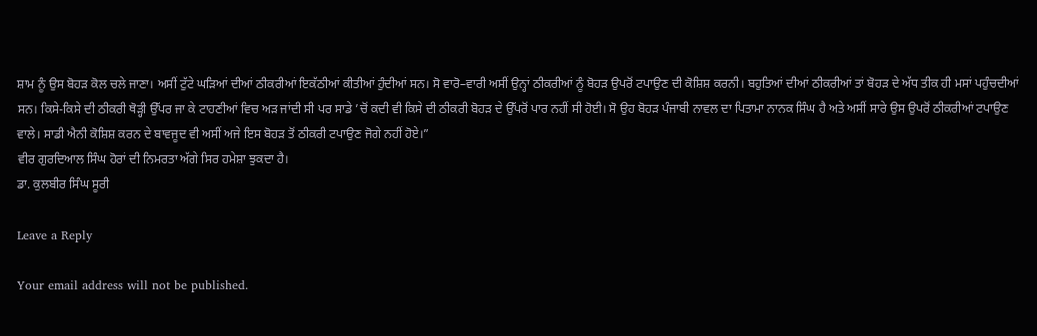ਸ਼ਾਮ ਨੂੰ ਉਸ ਬੋਹੜ ਕੋਲ ਚਲੇ ਜਾਣਾ। ਅਸੀਂ ਟੁੱਟੇ ਘੜਿਆਂ ਦੀਆਂ ਠੀਕਰੀਆਂ ਇਕੱਠੀਆਂ ਕੀਤੀਆਂ ਹੁੰਦੀਆਂ ਸਨ। ਸੋ ਵਾਰੋ–ਵਾਰੀ ਅਸੀਂ ਉਨ੍ਹਾਂ ਠੀਕਰੀਆਂ ਨੂੰ ਬੋਹੜ ਉਪਰੋਂ ਟਪਾਉਣ ਦੀ ਕੋਸ਼ਿਸ਼ ਕਰਨੀ। ਬਹੁਤਿਆਂ ਦੀਆਂ ਠੀਕਰੀਆਂ ਤਾਂ ਬੋਹੜ ਦੇ ਅੱਧ ਤੀਕ ਹੀ ਮਸਾਂ ਪਹੁੰਚਦੀਆਂ ਸਨ। ਕਿਸੇ-ਕਿਸੇ ਦੀ ਠੀਕਰੀ ਥੋੜ੍ਹੀ ਉੱਪਰ ਜਾ ਕੇ ਟਾਹਣੀਆਂ ਵਿਚ ਅੜ ਜਾਂਦੀ ਸੀ ਪਰ ਸਾਡੇ ’ਚੋਂ ਕਦੀ ਵੀ ਕਿਸੇ ਦੀ ਠੀਕਰੀ ਬੋਹੜ ਦੇ ਉੱਪਰੋਂ ਪਾਰ ਨਹੀਂ ਸੀ ਹੋਈ। ਸੋ ਉਹ ਬੋਹੜ ਪੰਜਾਬੀ ਨਾਵਲ ਦਾ ਪਿਤਾਮਾ ਨਾਨਕ ਸਿੰਘ ਹੈ ਅਤੇ ਅਸੀਂ ਸਾਰੇ ਉਸ ਉਪਰੋਂ ਠੀਕਰੀਆਂ ਟਪਾਉਣ ਵਾਲੇ। ਸਾਡੀ ਐਨੀ ਕੋਸ਼ਿਸ਼ ਕਰਨ ਦੇ ਬਾਵਜੂਦ ਵੀ ਅਸੀਂ ਅਜੇ ਇਸ ਬੋਹੜ ਤੋਂ ਠੀਕਰੀ ਟਪਾਉਣ ਜੋਗੇ ਨਹੀਂ ਹੋਏ।”
ਵੀਰ ਗੁਰਦਿਆਲ ਸਿੰਘ ਹੋਰਾਂ ਦੀ ਨਿਮਰਤਾ ਅੱਗੇ ਸਿਰ ਹਮੇਸ਼ਾ ਝੁਕਦਾ ਹੈ।
ਡਾ. ਕੁਲਬੀਰ ਸਿੰਘ ਸੂਰੀ

Leave a Reply

Your email address will not be published.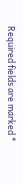Required fields are marked *